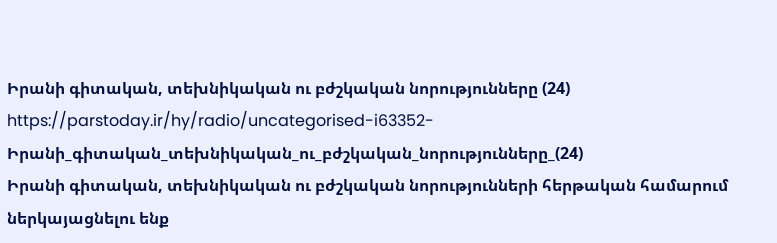Իրանի գիտական, տեխնիկական ու բժշկական նորությունները (24)
https://parstoday.ir/hy/radio/uncategorised-i63352-Իրանի_գիտական_տեխնիկական_ու_բժշկական_նորությունները_(24)
Իրանի գիտական, տեխնիկական ու բժշկական նորությունների հերթական համարում ներկայացնելու ենք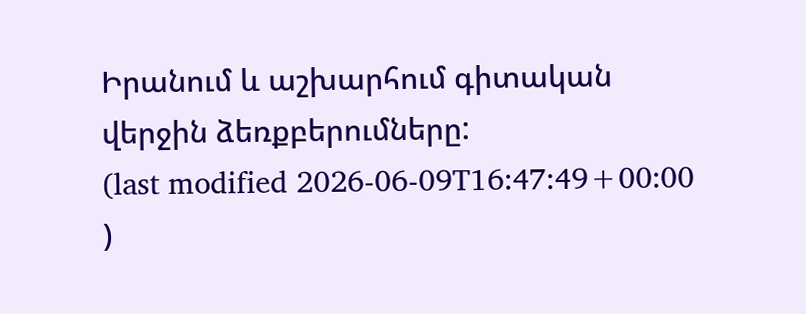Իրանում և աշխարհում գիտական վերջին ձեռքբերումները:
(last modified 2026-06-09T16:47:49+00:00 )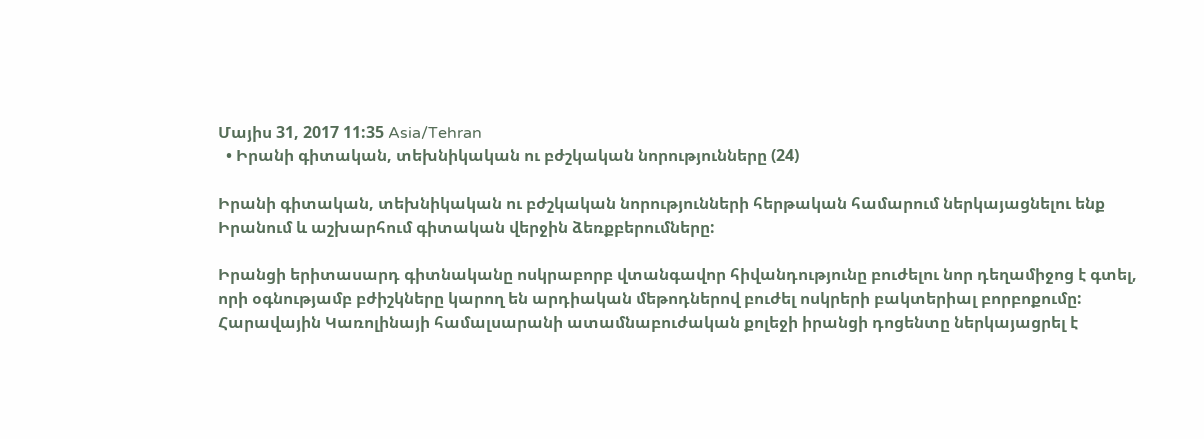Մայիս 31, 2017 11:35 Asia/Tehran
  • Իրանի գիտական, տեխնիկական ու բժշկական նորությունները (24)

Իրանի գիտական, տեխնիկական ու բժշկական նորությունների հերթական համարում ներկայացնելու ենք Իրանում և աշխարհում գիտական վերջին ձեռքբերումները:

Իրանցի երիտասարդ գիտնականը ոսկրաբորբ վտանգավոր հիվանդությունը բուժելու նոր դեղամիջոց է գտել, որի օգնությամբ բժիշկները կարող են արդիական մեթոդներով բուժել ոսկրերի բակտերիալ բորբոքումը: Հարավային Կառոլինայի համալսարանի ատամնաբուժական քոլեջի իրանցի դոցենտը ներկայացրել է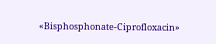«Bisphosphonate-Ciprofloxacin»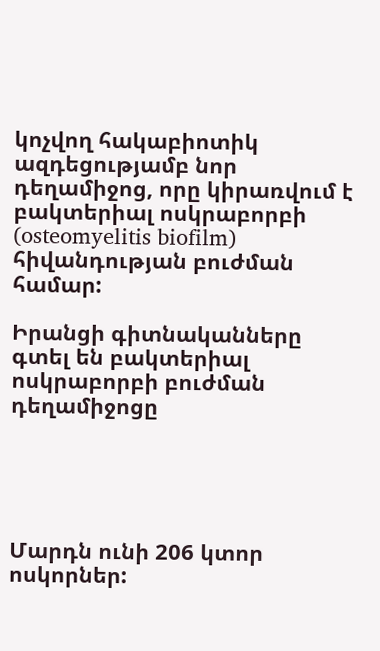կոչվող հակաբիոտիկ ազդեցությամբ նոր դեղամիջոց, որը կիրառվում է բակտերիալ ոսկրաբորբի (osteomyelitis biofilm) հիվանդության բուժման համար:

Իրանցի գիտնականները գտել են բակտերիալ ոսկրաբորբի բուժման դեղամիջոցը





Մարդն ունի 206 կտոր ոսկորներ: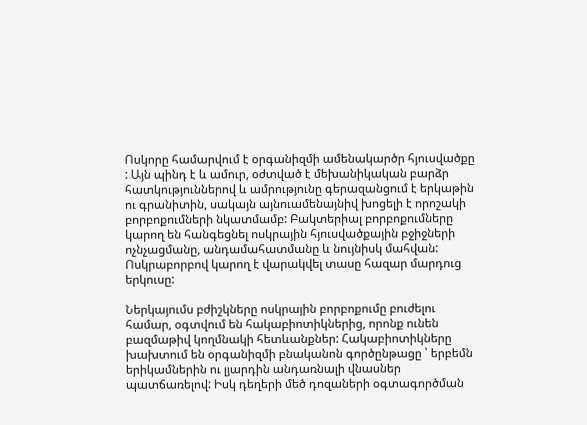Ոսկորը համարվում է օրգանիզմի ամենակարծր հյուսվածքը : Այն պինդ է և ամուր, օժտված է մեխանիկական բարձր հատկություններով և ամրությունը գերազանցում է երկաթին ու գրանիտին, սակայն այնուամենայնիվ խոցելի է որոշակի բորբոքումների նկատմամբ: Բակտերիալ բորբոքումները կարող են հանգեցնել ոսկրային հյուսվածքային բջիջների ոչնչացմանը, անդամահատմանը և նույնիսկ մահվան: Ոսկրաբորբով կարող է վարակվել տասը հազար մարդուց երկուսը:

Ներկայումս բժիշկները ոսկրային բորբոքումը բուժելու համար, օգտվում են հակաբիոտիկներից, որոնք ունեն բազմաթիվ կողմնակի հետևանքներ: Հակաբիոտիկները խախտում են օրգանիզմի բնականոն գործընթացը ՝ երբեմն երիկամներին ու լյարդին անդառնալի վնասներ պատճառելով: Իսկ դեղերի մեծ դոզաների օգտագործման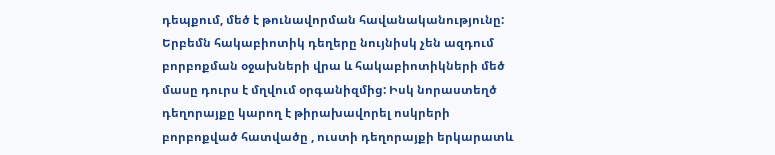դեպքում, մեծ է թունավորման հավանականությունը: Երբեմն հակաբիոտիկ դեղերը նույնիսկ չեն ազդում բորբոքման օջախների վրա և հակաբիոտիկների մեծ մասը դուրս է մղվում օրգանիզմից: Իսկ նորաստեղծ դեղորայքը կարող է թիրախավորել ոսկրերի բորբոքված հատվածը , ուստի դեղորայքի երկարատև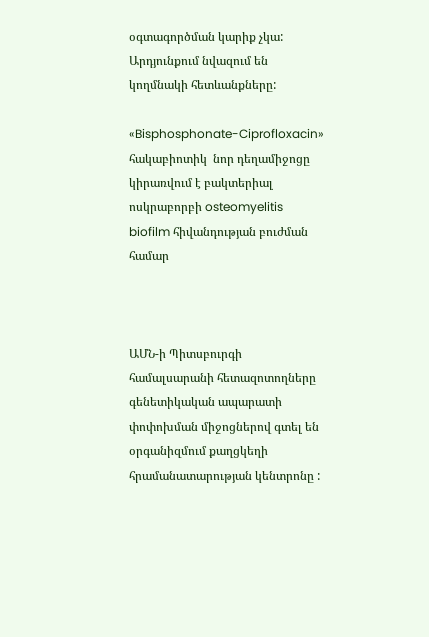օգտագործման կարիք չկա: Արդյունքում նվազում են կողմնակի հետևանքները:

«Bisphosphonate-Ciprofloxacin» հակաբիոտիկ  նոր դեղամիջոցը կիրառվում է բակտերիալ ոսկրաբորբի osteomyelitis biofilm հիվանդության բուժման համար



ԱՄՆ-ի Պիտսբուրգի համալսարանի հետազոտողները գենետիկական ապարատի փոփոխման միջոցներով գտել են օրգանիզմում քաղցկեղի հրամանատարության կենտրոնը :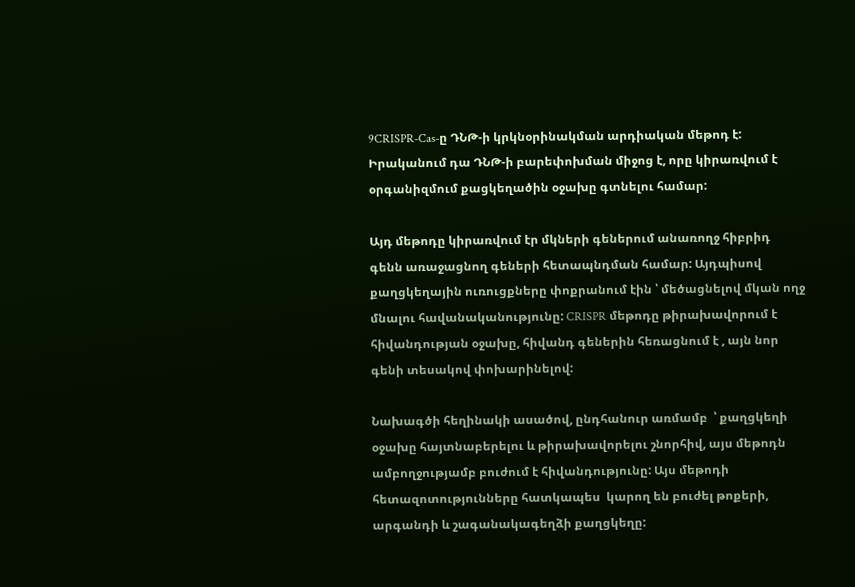9CRISPR-Cas-ը ԴՆԹ-ի կրկնօրինակման արդիական մեթոդ է: Իրականում դա ԴՆԹ-ի բարեփոխման միջոց է, որը կիրառվում է օրգանիզմում քացկեղածին օջախը գտնելու համար:

Այդ մեթոդը կիրառվում էր մկների գեներում անառողջ հիբրիդ գենն առաջացնող գեների հետապնդման համար: Այդպիսով քաղցկեղային ուռուցքները փոքրանում էին ՝ մեծացնելով մկան ողջ մնալու հավանականությունը: CRISPR մեթոդը թիրախավորում է հիվանդության օջախը, հիվանդ գեներին հեռացնում է , այն նոր գենի տեսակով փոխարինելով:

Նախագծի հեղինակի ասածով, ընդհանուր առմամբ  ՝ քաղցկեղի օջախը հայտնաբերելու և թիրախավորելու շնորհիվ, այս մեթոդն ամբողջությամբ բուժում է հիվանդությունը: Այս մեթոդի հետազոտությունները հատկապես  կարող են բուժել թոքերի, արգանդի և շագանակագեղձի քաղցկեղը: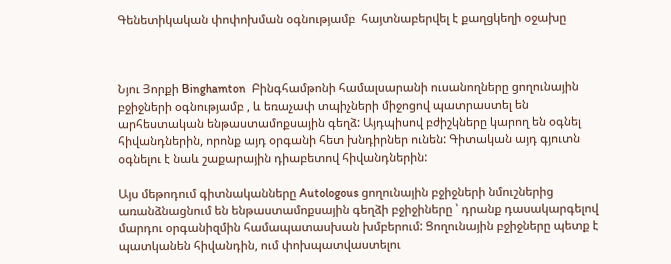Գենետիկական փոփոխման օգնությամբ  հայտնաբերվել է քաղցկեղի օջախը



Նյու Յորքի Binghamton  Բինգհամթոնի համալսարանի ուսանողները ցողունային բջիջների օգնությամբ , և եռաչափ տպիչների միջոցով պատրաստել են արհեստական ենթաստամոքսային գեղձ: Այդպիսով բժիշկները կարող են օգնել հիվանդներին, որոնք այդ օրգանի հետ խնդիրներ ունեն: Գիտական այդ գյուտն օգնելու է նաև շաքարային դիաբետով հիվանդներին:

Այս մեթոդում գիտնականները Autologous ցողունային բջիջների նմուշներից առանձնացնում են ենթաստամոքսային գեղձի բջիջիները ՝ դրանք դասակարգելով մարդու օրգանիզմին համապատասխան խմբերում: Ցողունային բջիջները պետք է պատկանեն հիվանդին, ում փոխպատվաստելու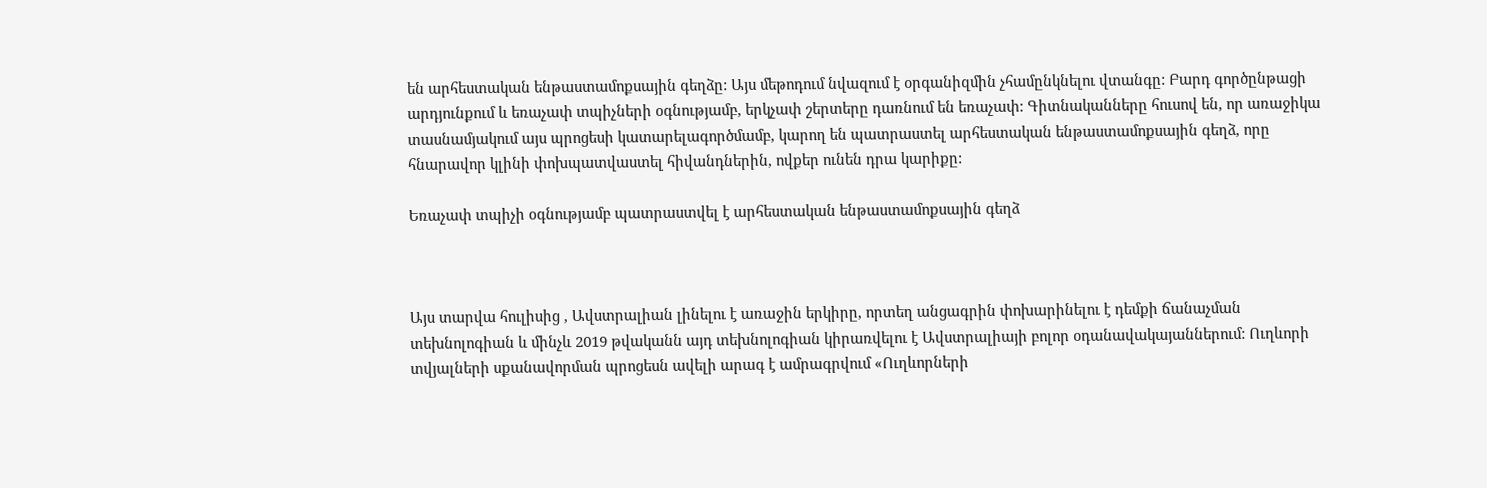են արհեստական ենթաստամոքսային գեղձը: Այս մեթոդում նվազում է օրգանիզմին չհամընկնելու վտանգը: Բարդ գործընթացի արդյունքում և եռաչափ տպիչների օգնությամբ, երկչափ շերտերը դառնում են եռաչափ: Գիտնականները հուսով են, որ առաջիկա տասնամյակում այս պրոցեսի կատարելագործմամբ, կարող են պատրաստել արհեստական ենթաստամոքսային գեղձ, որը հնարավոր կլինի փոխպատվաստել հիվանդներին, ովքեր ունեն դրա կարիքը:

Եռաչափ տպիչի օգնությամբ պատրաստվել է արհեստական ենթաստամոքսային գեղձ



Այս տարվա հուլիսից , Ավստրալիան լինելու է առաջին երկիրը, որտեղ անցագրին փոխարինելու է դեմքի ճանաչման տեխնոլոգիան և մինչև 2019 թվականն այդ տեխնոլոգիան կիրառվելու է Ավստրալիայի բոլոր օդանավակայաններում: Ուղևորի տվյալների սքանավորման պրոցեսն ավելի արագ է ամրագրվում «Ուղևորների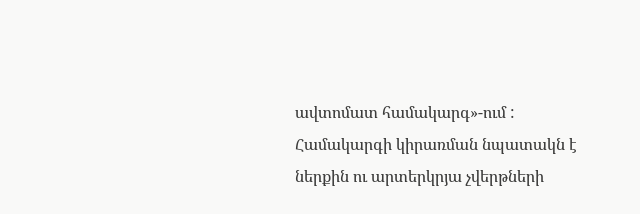ավտոմատ համակարգ»-ում : Համակարգի կիրառման նպատակն է ներքին ու արտերկրյա չվերթների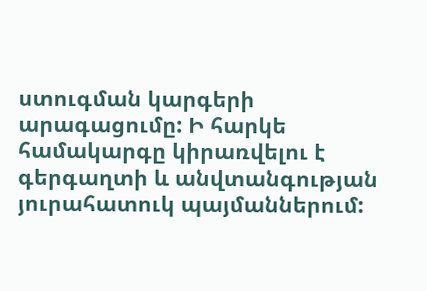ստուգման կարգերի արագացումը: Ի հարկե համակարգը կիրառվելու է գերգաղտի և անվտանգության յուրահատուկ պայմաններում: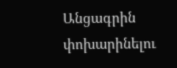Անցագրին փոխարինելու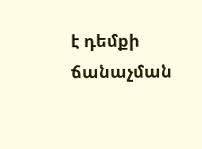է դեմքի ճանաչման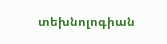տեխնոլոգիան